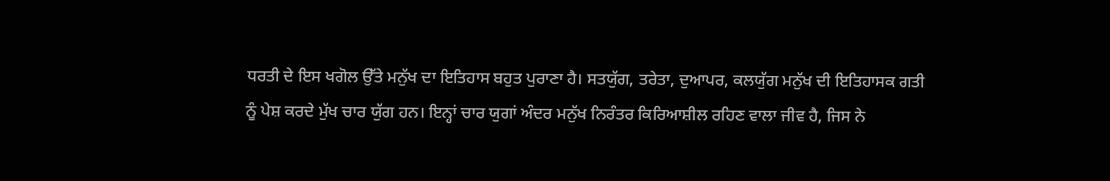ਧਰਤੀ ਦੇ ਇਸ ਖਗੋਲ ਉੱਤੇ ਮਨੁੱਖ ਦਾ ਇਤਿਹਾਸ ਬਹੁਤ ਪੁਰਾਣਾ ਹੈ। ਸਤਯੁੱਗ, ਤਰੇਤਾ, ਦੁਆਪਰ, ਕਲਯੁੱਗ ਮਨੁੱਖ ਦੀ ਇਤਿਹਾਸਕ ਗਤੀ ਨੂੰ ਪੇਸ਼ ਕਰਦੇ ਮੁੱਖ ਚਾਰ ਯੁੱਗ ਹਨ। ਇਨ੍ਹਾਂ ਚਾਰ ਯੁਗਾਂ ਅੰਦਰ ਮਨੁੱਖ ਨਿਰੰਤਰ ਕਿਰਿਆਸ਼ੀਲ ਰਹਿਣ ਵਾਲਾ ਜੀਵ ਹੈ, ਜਿਸ ਨੇ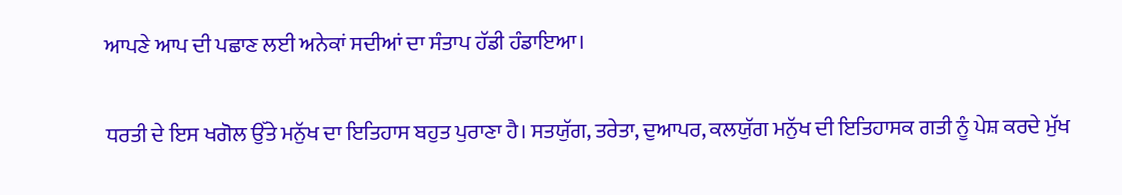ਆਪਣੇ ਆਪ ਦੀ ਪਛਾਣ ਲਈ ਅਨੇਕਾਂ ਸਦੀਆਂ ਦਾ ਸੰਤਾਪ ਹੱਡੀ ਹੰਡਾਇਆ।

ਧਰਤੀ ਦੇ ਇਸ ਖਗੋਲ ਉੱਤੇ ਮਨੁੱਖ ਦਾ ਇਤਿਹਾਸ ਬਹੁਤ ਪੁਰਾਣਾ ਹੈ। ਸਤਯੁੱਗ, ਤਰੇਤਾ, ਦੁਆਪਰ, ਕਲਯੁੱਗ ਮਨੁੱਖ ਦੀ ਇਤਿਹਾਸਕ ਗਤੀ ਨੂੰ ਪੇਸ਼ ਕਰਦੇ ਮੁੱਖ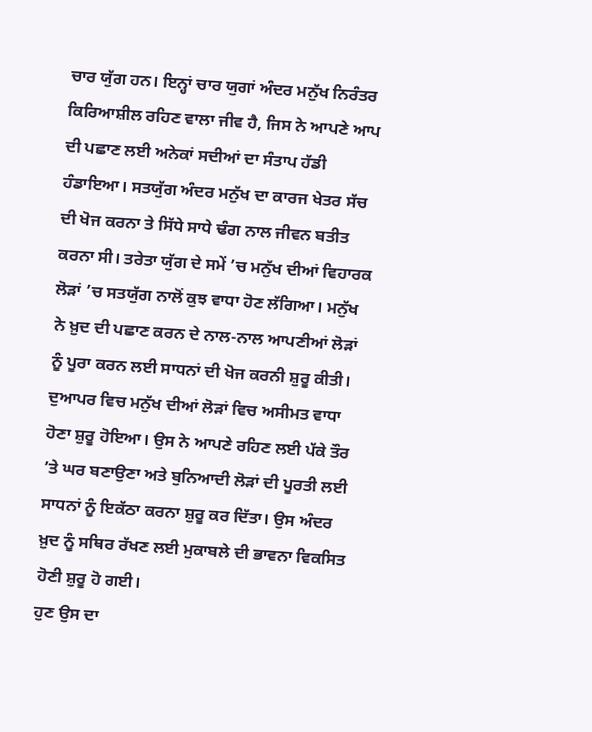ਚਾਰ ਯੁੱਗ ਹਨ। ਇਨ੍ਹਾਂ ਚਾਰ ਯੁਗਾਂ ਅੰਦਰ ਮਨੁੱਖ ਨਿਰੰਤਰ ਕਿਰਿਆਸ਼ੀਲ ਰਹਿਣ ਵਾਲਾ ਜੀਵ ਹੈ, ਜਿਸ ਨੇ ਆਪਣੇ ਆਪ ਦੀ ਪਛਾਣ ਲਈ ਅਨੇਕਾਂ ਸਦੀਆਂ ਦਾ ਸੰਤਾਪ ਹੱਡੀ ਹੰਡਾਇਆ। ਸਤਯੁੱਗ ਅੰਦਰ ਮਨੁੱਖ ਦਾ ਕਾਰਜ ਖੇਤਰ ਸੱਚ ਦੀ ਖੋਜ ਕਰਨਾ ਤੇ ਸਿੱਧੇ ਸਾਧੇ ਢੰਗ ਨਾਲ ਜੀਵਨ ਬਤੀਤ ਕਰਨਾ ਸੀ। ਤਰੇਤਾ ਯੁੱਗ ਦੇ ਸਮੇਂ ’ਚ ਮਨੁੱਖ ਦੀਆਂ ਵਿਹਾਰਕ ਲੋੜਾਂ ’ਚ ਸਤਯੁੱਗ ਨਾਲੋਂ ਕੁਝ ਵਾਧਾ ਹੋਣ ਲੱਗਿਆ। ਮਨੁੱਖ ਨੇ ਖ਼ੁਦ ਦੀ ਪਛਾਣ ਕਰਨ ਦੇ ਨਾਲ-ਨਾਲ ਆਪਣੀਆਂ ਲੋੜਾਂ ਨੂੰ ਪੂਰਾ ਕਰਨ ਲਈ ਸਾਧਨਾਂ ਦੀ ਖੋਜ ਕਰਨੀ ਸ਼ੁਰੂ ਕੀਤੀ। ਦੁਆਪਰ ਵਿਚ ਮਨੁੱਖ ਦੀਆਂ ਲੋੜਾਂ ਵਿਚ ਅਸੀਮਤ ਵਾਧਾ ਹੋਣਾ ਸ਼ੁਰੂ ਹੋਇਆ। ਉਸ ਨੇ ਆਪਣੇ ਰਹਿਣ ਲਈ ਪੱਕੇ ਤੌਰ ’ਤੇ ਘਰ ਬਣਾਉਣਾ ਅਤੇ ਬੁਨਿਆਦੀ ਲੋੜਾਂ ਦੀ ਪੂਰਤੀ ਲਈ ਸਾਧਨਾਂ ਨੂੰ ਇਕੱਠਾ ਕਰਨਾ ਸ਼ੁਰੂ ਕਰ ਦਿੱਤਾ। ਉਸ ਅੰਦਰ ਖ਼ੁਦ ਨੂੰ ਸਥਿਰ ਰੱਖਣ ਲਈ ਮੁਕਾਬਲੇ ਦੀ ਭਾਵਨਾ ਵਿਕਸਿਤ ਹੋਣੀ ਸ਼ੁਰੂ ਹੋ ਗਈ।
ਹੁਣ ਉਸ ਦਾ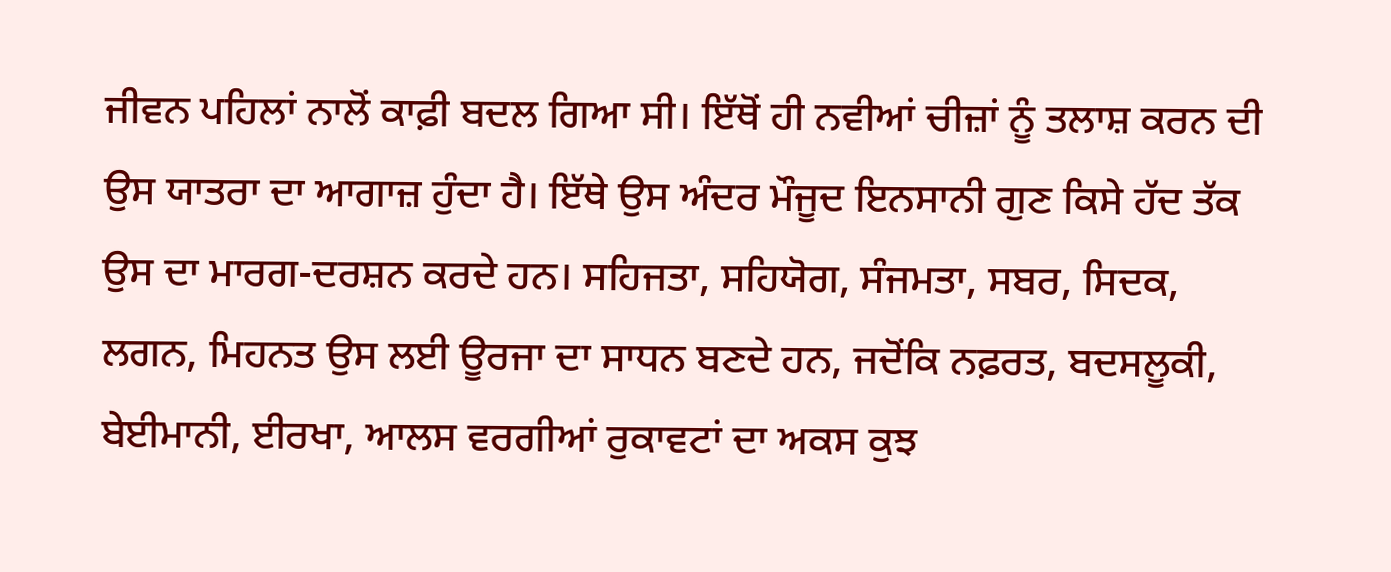ਜੀਵਨ ਪਹਿਲਾਂ ਨਾਲੋਂ ਕਾਫ਼ੀ ਬਦਲ ਗਿਆ ਸੀ। ਇੱਥੋਂ ਹੀ ਨਵੀਆਂ ਚੀਜ਼ਾਂ ਨੂੰ ਤਲਾਸ਼ ਕਰਨ ਦੀ ਉਸ ਯਾਤਰਾ ਦਾ ਆਗਾਜ਼ ਹੁੰਦਾ ਹੈ। ਇੱਥੇ ਉਸ ਅੰਦਰ ਮੌਜੂਦ ਇਨਸਾਨੀ ਗੁਣ ਕਿਸੇ ਹੱਦ ਤੱਕ ਉਸ ਦਾ ਮਾਰਗ-ਦਰਸ਼ਨ ਕਰਦੇ ਹਨ। ਸਹਿਜਤਾ, ਸਹਿਯੋਗ, ਸੰਜਮਤਾ, ਸਬਰ, ਸਿਦਕ, ਲਗਨ, ਮਿਹਨਤ ਉਸ ਲਈ ਊਰਜਾ ਦਾ ਸਾਧਨ ਬਣਦੇ ਹਨ, ਜਦੋਂਕਿ ਨਫ਼ਰਤ, ਬਦਸਲੂਕੀ, ਬੇਈਮਾਨੀ, ਈਰਖਾ, ਆਲਸ ਵਰਗੀਆਂ ਰੁਕਾਵਟਾਂ ਦਾ ਅਕਸ ਕੁਝ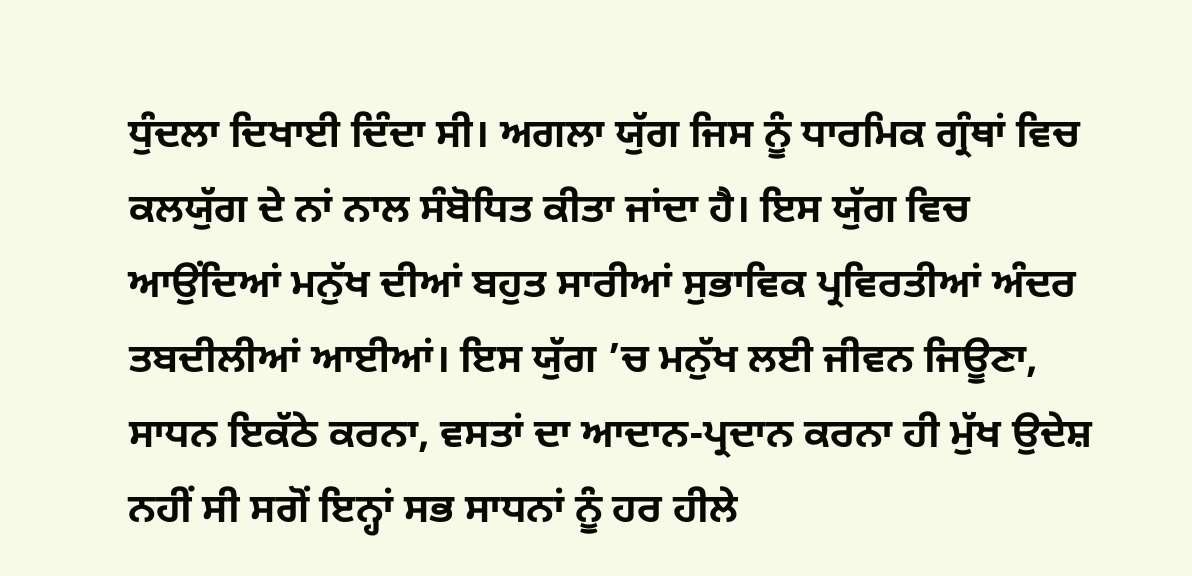ਧੁੰਦਲਾ ਦਿਖਾਈ ਦਿੰਦਾ ਸੀ। ਅਗਲਾ ਯੁੱਗ ਜਿਸ ਨੂੰ ਧਾਰਮਿਕ ਗ੍ਰੰਥਾਂ ਵਿਚ ਕਲਯੁੱਗ ਦੇ ਨਾਂ ਨਾਲ ਸੰਬੋਧਿਤ ਕੀਤਾ ਜਾਂਦਾ ਹੈ। ਇਸ ਯੁੱਗ ਵਿਚ ਆਉਂਦਿਆਂ ਮਨੁੱਖ ਦੀਆਂ ਬਹੁਤ ਸਾਰੀਆਂ ਸੁਭਾਵਿਕ ਪ੍ਰਵਿਰਤੀਆਂ ਅੰਦਰ ਤਬਦੀਲੀਆਂ ਆਈਆਂ। ਇਸ ਯੁੱਗ ’ਚ ਮਨੁੱਖ ਲਈ ਜੀਵਨ ਜਿਊਣਾ, ਸਾਧਨ ਇਕੱਠੇ ਕਰਨਾ, ਵਸਤਾਂ ਦਾ ਆਦਾਨ-ਪ੍ਰਦਾਨ ਕਰਨਾ ਹੀ ਮੁੱਖ ਉਦੇਸ਼ ਨਹੀਂ ਸੀ ਸਗੋਂ ਇਨ੍ਹਾਂ ਸਭ ਸਾਧਨਾਂ ਨੂੰ ਹਰ ਹੀਲੇ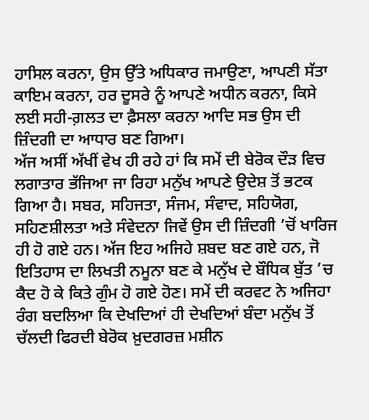ਹਾਸਿਲ ਕਰਨਾ, ਉਸ ਉੱਤੇ ਅਧਿਕਾਰ ਜਮਾਉਣਾ, ਆਪਣੀ ਸੱਤਾ ਕਾਇਮ ਕਰਨਾ, ਹਰ ਦੂਸਰੇ ਨੂੰ ਆਪਣੇ ਅਧੀਨ ਕਰਨਾ, ਕਿਸੇ ਲਈ ਸਹੀ-ਗ਼ਲਤ ਦਾ ਫ਼ੈਸਲਾ ਕਰਨਾ ਆਦਿ ਸਭ ਉਸ ਦੀ ਜ਼ਿੰਦਗੀ ਦਾ ਆਧਾਰ ਬਣ ਗਿਆ।
ਅੱਜ ਅਸੀਂ ਅੱਖੀਂ ਵੇਖ ਹੀ ਰਹੇ ਹਾਂ ਕਿ ਸਮੇਂ ਦੀ ਬੇਰੋਕ ਦੌੜ ਵਿਚ ਲਗਾਤਾਰ ਭੱਜਿਆ ਜਾ ਰਿਹਾ ਮਨੁੱਖ ਆਪਣੇ ਉਦੇਸ਼ ਤੋਂ ਭਟਕ ਗਿਆ ਹੈ। ਸਬਰ, ਸਹਿਜਤਾ, ਸੰਜਮ, ਸੰਵਾਦ, ਸਹਿਯੋਗ, ਸਹਿਣਸ਼ੀਲਤਾ ਅਤੇ ਸੰਵੇਦਨਾ ਜਿਵੇਂ ਉਸ ਦੀ ਜ਼ਿੰਦਗੀ ’ਚੋਂ ਖਾਰਿਜ ਹੀ ਹੋ ਗਏ ਹਨ। ਅੱਜ ਇਹ ਅਜਿਹੇ ਸ਼ਬਦ ਬਣ ਗਏ ਹਨ, ਜੋ ਇਤਿਹਾਸ ਦਾ ਲਿਖਤੀ ਨਮੂਨਾ ਬਣ ਕੇ ਮਨੁੱਖ ਦੇ ਬੌਧਿਕ ਬੁੱਤ ’ਚ ਕੈਦ ਹੋ ਕੇ ਕਿਤੇ ਗੁੰਮ ਹੋ ਗਏ ਹੋਣ। ਸਮੇਂ ਦੀ ਕਰਵਟ ਨੇ ਅਜਿਹਾ ਰੰਗ ਬਦਲਿਆ ਕਿ ਦੇਖਦਿਆਂ ਹੀ ਦੇਖਦਿਆਂ ਬੰਦਾ ਮਨੁੱਖ ਤੋਂ ਚੱਲਦੀ ਫਿਰਦੀ ਬੇਰੋਕ ਖ਼ੁਦਗਰਜ਼ ਮਸ਼ੀਨ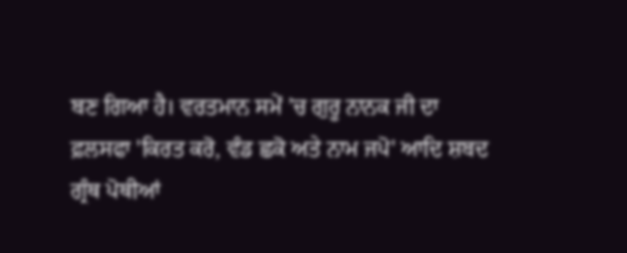ਬਣ ਗਿਆ ਹੈ। ਵਰਤਮਾਨ ਸਮੇਂ ’ਚ ਗੁਰੂ ਨਾਨਕ ਜੀ ਦਾ ਫ਼ਲਸਫਾ 'ਕਿਰਤ ਕਰੋ, ਵੰਡ ਛਕੋ ਅਤੇ ਨਾਮ ਜਪੋ' ਆਦਿ ਸ਼ਬਦ ਗ੍ਰੰਥ ਪੋਥੀਆਂ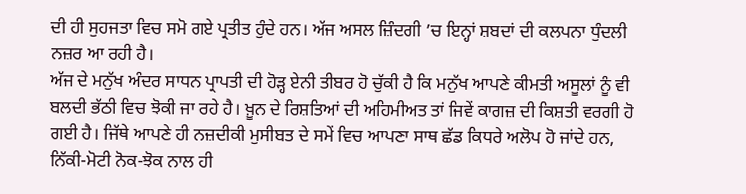ਦੀ ਹੀ ਸੁਹਜਤਾ ਵਿਚ ਸਮੋ ਗਏ ਪ੍ਰਤੀਤ ਹੁੰਦੇ ਹਨ। ਅੱਜ ਅਸਲ ਜ਼ਿੰਦਗੀ ’ਚ ਇਨ੍ਹਾਂ ਸ਼ਬਦਾਂ ਦੀ ਕਲਪਨਾ ਧੁੰਦਲੀ ਨਜ਼ਰ ਆ ਰਹੀ ਹੈ।
ਅੱਜ ਦੇ ਮਨੁੱਖ ਅੰਦਰ ਸਾਧਨ ਪ੍ਰਾਪਤੀ ਦੀ ਹੋੜ੍ਹ ਏਨੀ ਤੀਬਰ ਹੋ ਚੁੱਕੀ ਹੈ ਕਿ ਮਨੁੱਖ ਆਪਣੇ ਕੀਮਤੀ ਅਸੂਲਾਂ ਨੂੰ ਵੀ ਬਲਦੀ ਭੱਠੀ ਵਿਚ ਝੋਕੀ ਜਾ ਰਹੇ ਹੈ। ਖ਼ੂਨ ਦੇ ਰਿਸ਼ਤਿਆਂ ਦੀ ਅਹਿਮੀਅਤ ਤਾਂ ਜਿਵੇਂ ਕਾਗਜ਼ ਦੀ ਕਿਸ਼ਤੀ ਵਰਗੀ ਹੋ ਗਈ ਹੈ। ਜਿੱਥੇ ਆਪਣੇ ਹੀ ਨਜ਼ਦੀਕੀ ਮੁਸੀਬਤ ਦੇ ਸਮੇਂ ਵਿਚ ਆਪਣਾ ਸਾਥ ਛੱਡ ਕਿਧਰੇ ਅਲੋਪ ਹੋ ਜਾਂਦੇ ਹਨ, ਨਿੱਕੀ-ਮੋਟੀ ਨੋਕ-ਝੋਕ ਨਾਲ ਹੀ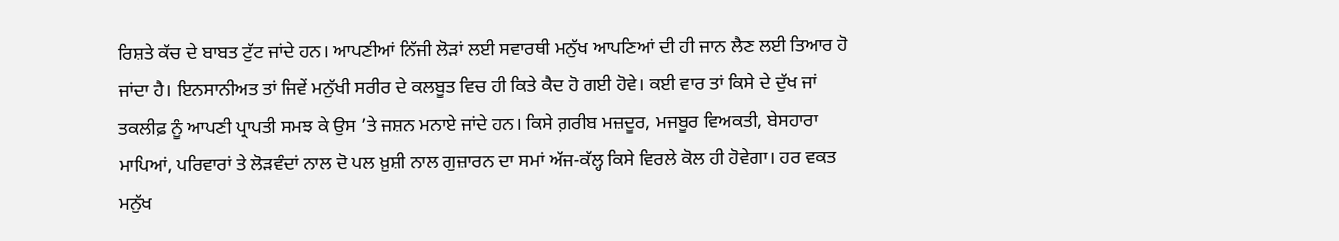ਰਿਸ਼ਤੇ ਕੱਚ ਦੇ ਬਾਬਤ ਟੁੱਟ ਜਾਂਦੇ ਹਨ। ਆਪਣੀਆਂ ਨਿੱਜੀ ਲੋੜਾਂ ਲਈ ਸਵਾਰਥੀ ਮਨੁੱਖ ਆਪਣਿਆਂ ਦੀ ਹੀ ਜਾਨ ਲੈਣ ਲਈ ਤਿਆਰ ਹੋ ਜਾਂਦਾ ਹੈ। ਇਨਸਾਨੀਅਤ ਤਾਂ ਜਿਵੇਂ ਮਨੁੱਖੀ ਸਰੀਰ ਦੇ ਕਲਬੂਤ ਵਿਚ ਹੀ ਕਿਤੇ ਕੈਦ ਹੋ ਗਈ ਹੋਵੇ। ਕਈ ਵਾਰ ਤਾਂ ਕਿਸੇ ਦੇ ਦੁੱਖ ਜਾਂ ਤਕਲੀਫ਼ ਨੂੰ ਆਪਣੀ ਪ੍ਰਾਪਤੀ ਸਮਝ ਕੇ ਉਸ ’ਤੇ ਜਸ਼ਨ ਮਨਾਏ ਜਾਂਦੇ ਹਨ। ਕਿਸੇ ਗ਼ਰੀਬ ਮਜ਼ਦੂਰ, ਮਜਬੂਰ ਵਿਅਕਤੀ, ਬੇਸਹਾਰਾ ਮਾਪਿਆਂ, ਪਰਿਵਾਰਾਂ ਤੇ ਲੋੜਵੰਦਾਂ ਨਾਲ ਦੋ ਪਲ ਖ਼ੁਸ਼ੀ ਨਾਲ ਗੁਜ਼ਾਰਨ ਦਾ ਸਮਾਂ ਅੱਜ-ਕੱਲ੍ਹ ਕਿਸੇ ਵਿਰਲੇ ਕੋਲ ਹੀ ਹੋਵੇਗਾ। ਹਰ ਵਕਤ ਮਨੁੱਖ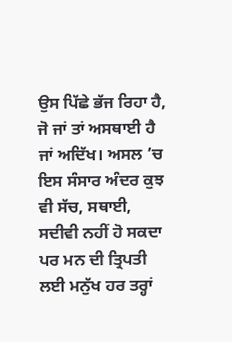ਉਸ ਪਿੱਛੇ ਭੱਜ ਰਿਹਾ ਹੈ, ਜੋ ਜਾਂ ਤਾਂ ਅਸਥਾਈ ਹੈ ਜਾਂ ਅਦਿੱਖ। ਅਸਲ ’ਚ ਇਸ ਸੰਸਾਰ ਅੰਦਰ ਕੁਝ ਵੀ ਸੱਚ, ਸਥਾਈ, ਸਦੀਵੀ ਨਹੀਂ ਹੋ ਸਕਦਾ ਪਰ ਮਨ ਦੀ ਤ੍ਰਿਪਤੀ ਲਈ ਮਨੁੱਖ ਹਰ ਤਰ੍ਹਾਂ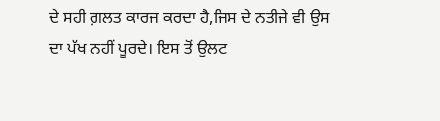ਦੇ ਸਹੀ ਗ਼ਲਤ ਕਾਰਜ ਕਰਦਾ ਹੈ,ਜਿਸ ਦੇ ਨਤੀਜੇ ਵੀ ਉਸ ਦਾ ਪੱਖ ਨਹੀਂ ਪੂਰਦੇ। ਇਸ ਤੋਂ ਉਲਟ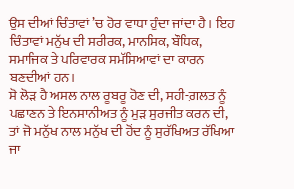ਉਸ ਦੀਆਂ ਚਿੰਤਾਵਾਂ ’ਚ ਹੋਰ ਵਾਧਾ ਹੁੰਦਾ ਜਾਂਦਾ ਹੈ। ਇਹ ਚਿੰਤਾਵਾਂ ਮਨੁੱਖ ਦੀ ਸਰੀਰਕ, ਮਾਨਸਿਕ, ਬੌਧਿਕ, ਸਮਾਜਿਕ ਤੇ ਪਰਿਵਾਰਕ ਸਮੱਸਿਆਵਾਂ ਦਾ ਕਾਰਨ ਬਣਦੀਆਂ ਹਨ।
ਸੋ ਲੋੜ ਹੈ ਅਸਲ ਨਾਲ ਰੂਬਰੂ ਹੋਣ ਦੀ, ਸਹੀ-ਗ਼ਲਤ ਨੂੰ ਪਛਾਣਨ ਤੇ ਇਨਸਾਨੀਅਤ ਨੂੰ ਮੁੜ ਸੁਰਜੀਤ ਕਰਨ ਦੀ, ਤਾਂ ਜੋ ਮਨੁੱਖ ਨਾਲ ਮਨੁੱਖ ਦੀ ਹੋਂਦ ਨੂੰ ਸੁਰੱਖਿਅਤ ਰੱਖਿਆ ਜਾ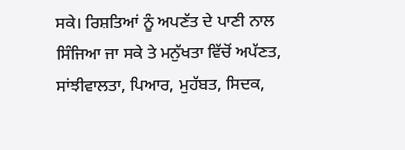ਸਕੇ। ਰਿਸ਼ਤਿਆਂ ਨੂੰ ਅਪਣੱਤ ਦੇ ਪਾਣੀ ਨਾਲ ਸਿੰਜਿਆ ਜਾ ਸਕੇ ਤੇ ਮਨੁੱਖਤਾ ਵਿੱਚੋਂ ਅਪੱਣਤ, ਸਾਂਝੀਵਾਲਤਾ, ਪਿਆਰ, ਮੁਹੱਬਤ, ਸਿਦਕ,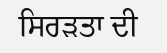ਸਿਰੜਤਾ ਦੀ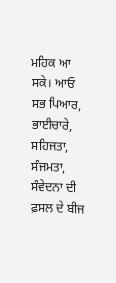ਮਹਿਕ ਆ ਸਕੇ। ਆਓ ਸਭ ਪਿਆਰ, ਭਾਈਚਾਰੇ, ਸਹਿਜਤਾ, ਸੰਜਮਤਾ, ਸੰਵੇਦਨਾ ਦੀ ਫ਼ਸਲ ਦੇ ਬੀਜ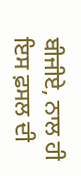ਬੀਜੀਏ, ਨਾਲ ਹੀ ਇਸ ਫ਼ਸਲ ਦੀ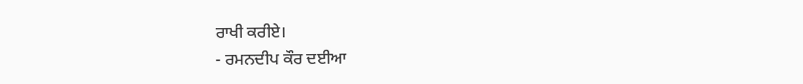ਰਾਖੀ ਕਰੀਏ।
- ਰਮਨਦੀਪ ਕੌਰ ਦਈਆ